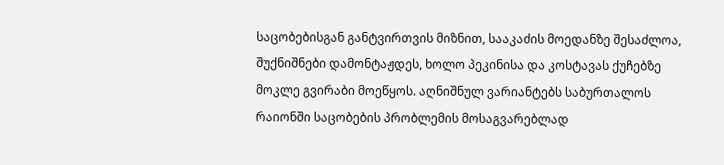საცობებისგან განტვირთვის მიზნით, სააკაძის მოედანზე შესაძლოა, შუქნიშნები დამონტაჟდეს, ხოლო პეკინისა და კოსტავას ქუჩებზე მოკლე გვირაბი მოეწყოს. აღნიშნულ ვარიანტებს საბურთალოს რაიონში საცობების პრობლემის მოსაგვარებლად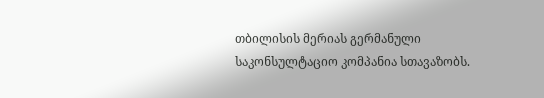თბილისის მერიას გერმანული საკონსულტაციო კომპანია სთავაზობს.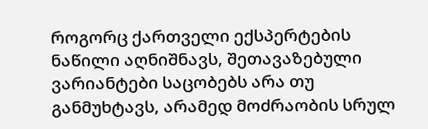როგორც ქართველი ექსპერტების ნაწილი აღნიშნავს, შეთავაზებული ვარიანტები საცობებს არა თუ განმუხტავს, არამედ მოძრაობის სრულ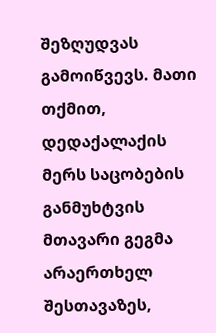შეზღუდვას გამოიწვევს. მათი თქმით, დედაქალაქის მერს საცობების განმუხტვის მთავარი გეგმა არაერთხელ შესთავაზეს,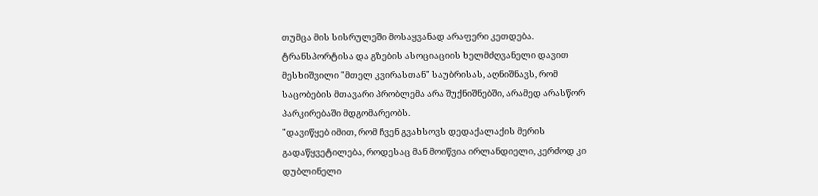თუმცა მის სისრულეში მოსაყვანად არაფერი კეთდება.
ტრანსპორტისა და გზების ასოციაციის ხელმძღვანელი დავით მესხიშვილი "მთელ კვირასთან" საუბრისას, აღნიშნავს, რომ საცობების მთავარი პრობლემა არა შუქნიშნებში, არამედ არასწორ პარკირებაში მდგომარეობს.
"დავიწყებ იმით, რომ ჩვენ გვახსოვს დედაქალაქის მერის გადაწყვეტილება, როდესაც მან მოიწვია ირლანდიელი, კერძოდ კი დუბლინელი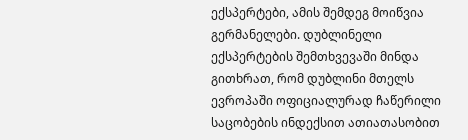ექსპერტები, ამის შემდეგ მოიწვია გერმანელები. დუბლინელი ექსპერტების შემთხვევაში მინდა გითხრათ, რომ დუბლინი მთელს ევროპაში ოფიციალურად ჩაწერილი საცობების ინდექსით ათიათასობით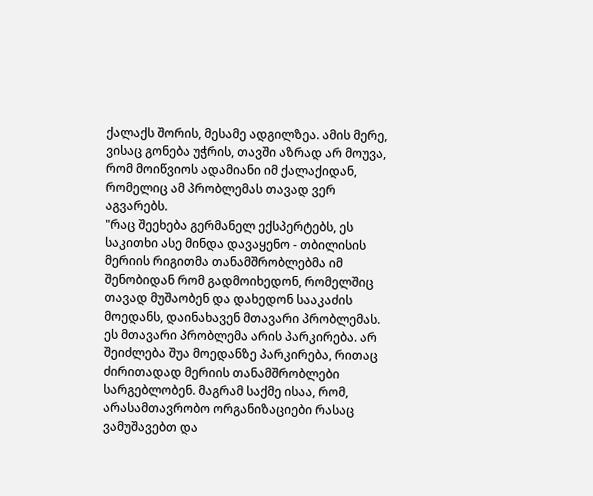ქალაქს შორის, მესამე ადგილზეა. ამის მერე, ვისაც გონება უჭრის, თავში აზრად არ მოუვა, რომ მოიწვიოს ადამიანი იმ ქალაქიდან, რომელიც ამ პრობლემას თავად ვერ აგვარებს.
"რაც შეეხება გერმანელ ექსპერტებს, ეს საკითხი ასე მინდა დავაყენო - თბილისის მერიის რიგითმა თანამშრობლებმა იმ შენობიდან რომ გადმოიხედონ, რომელშიც თავად მუშაობენ და დახედონ სააკაძის მოედანს, დაინახავენ მთავარი პრობლემას. ეს მთავარი პრობლემა არის პარკირება. არ შეიძლება შუა მოედანზე პარკირება, რითაც ძირითადად მერიის თანამშრობლები სარგებლობენ. მაგრამ საქმე ისაა, რომ, არასამთავრობო ორგანიზაციები რასაც ვამუშავებთ და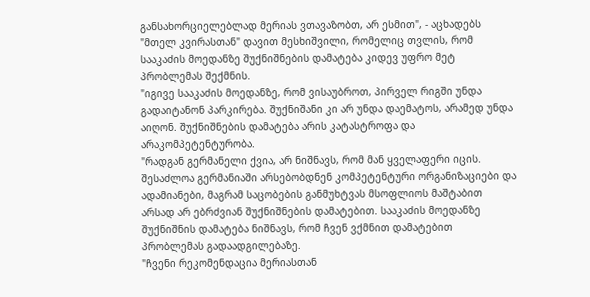განსახორციელებლად მერიას ვთავაზობთ, არ ესმით", - აცხადებს "მთელ კვირასთან" დავით მესხიშვილი, რომელიც თვლის, რომ სააკაძის მოედანზე შუქნიშნების დამატება კიდევ უფრო მეტ პრობლემას შექმნის.
"იგივე სააკაძის მოედანზე, რომ ვისაუბროთ, პირველ რიგში უნდა გადაიტანონ პარკირება. შუქნიშანი კი არ უნდა დაემატოს, არამედ უნდა აიღონ. შუქნიშნების დამატება არის კატასტროფა და არაკომპეტენტურობა.
"რადგან გერმანელი ქვია, არ ნიშნავს, რომ მან ყველაფერი იცის. შესაძლოა გერმანიაში არსებობდნენ კომპეტენტური ორგანიზაციები და ადამიანები, მაგრამ საცობების განმუხტვას მსოფლიოს მაშტაბით არსად არ ებრძვიან შუქნიშნების დამატებით. სააკაძის მოედანზე შუქნიშნის დამატება ნიშნავს, რომ ჩვენ ვქმნით დამატებით პრობლემას გადაადგილებაზე.
"ჩვენი რეკომენდაცია მერიასთან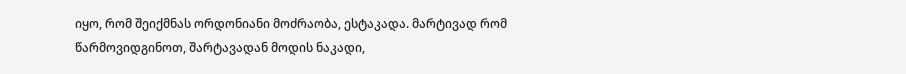იყო, რომ შეიქმნას ორდონიანი მოძრაობა, ესტაკადა. მარტივად რომ წარმოვიდგინოთ, შარტავადან მოდის ნაკადი,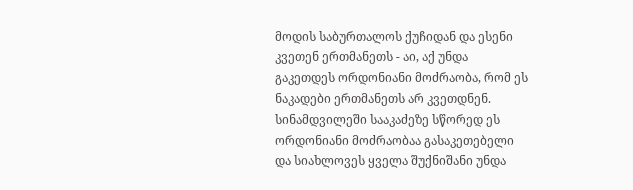მოდის საბურთალოს ქუჩიდან და ესენი კვეთენ ერთმანეთს - აი, აქ უნდა გაკეთდეს ორდონიანი მოძრაობა, რომ ეს ნაკადები ერთმანეთს არ კვეთდნენ. სინამდვილეში სააკაძეზე სწორედ ეს ორდონიანი მოძრაობაა გასაკეთებელი და სიახლოვეს ყველა შუქნიშანი უნდა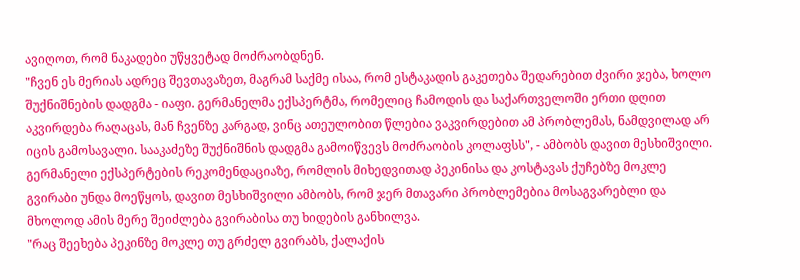ავიღოთ, რომ ნაკადები უწყვეტად მოძრაობდნენ.
"ჩვენ ეს მერიას ადრეც შევთავაზეთ, მაგრამ საქმე ისაა, რომ ესტაკადის გაკეთება შედარებით ძვირი ჯება, ხოლო შუქნიშნების დადგმა - იაფი. გერმანელმა ექსპერტმა, რომელიც ჩამოდის და საქართველოში ერთი დღით აკვირდება რაღაცას, მან ჩვენზე კარგად, ვინც ათეულობით წლებია ვაკვირდებით ამ პრობლემას, ნამდვილად არ იცის გამოსავალი. სააკაძეზე შუქნიშნის დადგმა გამოიწვევს მოძრაობის კოლაფსს", - ამბობს დავით მესხიშვილი.
გერმანელი ექსპერტების რეკომენდაციაზე, რომლის მიხედვითად პეკინისა და კოსტავას ქუჩებზე მოკლე გვირაბი უნდა მოეწყოს, დავით მესხიშვილი ამბობს, რომ ჯერ მთავარი პრობლემებია მოსაგვარებლი და მხოლოდ ამის მერე შეიძლება გვირაბისა თუ ხიდების განხილვა.
"რაც შეეხება პეკინზე მოკლე თუ გრძელ გვირაბს, ქალაქის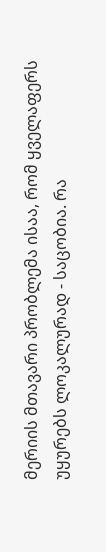მერიის მთავარი პრობლემა ისაა, რომ ყველაფერს უყურებს ლოკალურად - საცობია. რა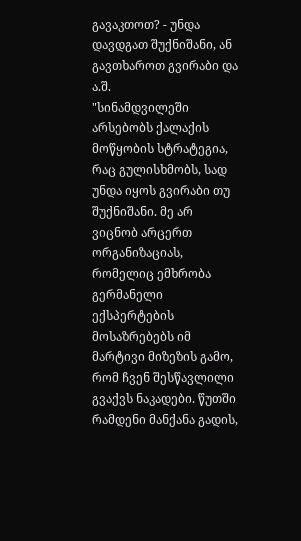გავაკთოთ? - უნდა დავდგათ შუქნიშანი, ან გავთხაროთ გვირაბი და ა.შ.
"სინამდვილეში არსებობს ქალაქის მოწყობის სტრატეგია, რაც გულისხმობს, სად უნდა იყოს გვირაბი თუ შუქნიშანი. მე არ ვიცნობ არცერთ ორგანიზაციას, რომელიც ემხრობა გერმანელი ექსპერტების მოსაზრებებს იმ მარტივი მიზეზის გამო, რომ ჩვენ შესწავლილი გვაქვს ნაკადები. წუთში რამდენი მანქანა გადის,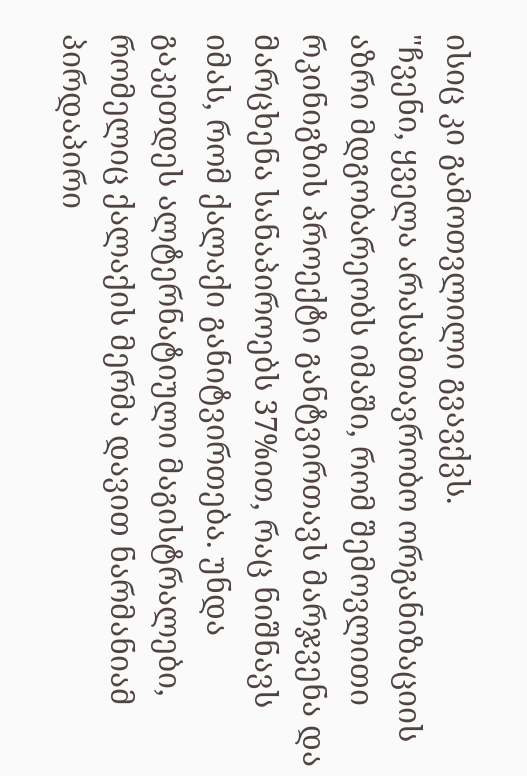ისიც კი გამოთვლილი გვავქვს.
"ჩვენი, ყველა არასამთავრობო ორგანიზაციის აზრი მდგობარეობს იმაში, რომ შემოვლითი რკინიგზის პროექტი განტვირთავს მარჯვენა და მარცხენა სანაპიროებს 37%ით, რაც ნიშნავს იმას, რომ ქალაქი განიტვირთება. უნდა გაკეთდეს ალტერნატიული მაგისტრალები, რომელიც ქალაქის მერმა დავით ნარმანიამ პირდაპირი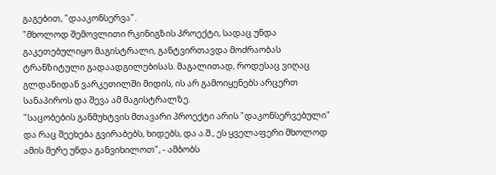გაგებით, "დააკონსერვა".
"მხოლოდ შემოვლითი რკინიგზის პროექტი, სადაც უნდა გაკეთებულიყო მაგისტრალი, განტვირთავდა მოძრაობას ტრანზიტული გადაადგილებისას. მაგალითად, როდესაც ვიღაც გლდანიდან ვარკეთილში მიდის, ის არ გამოიყენებს არცერთ სანაპიროს და შევა ამ მაგისტრალზე.
"საცობების განმუხტვის მთავარი პროექტი არის "დაკონსერვებული" და რაც შეეხება გვირაბებს, ხიდებს, და ა.შ., ეს ყველაფერი მხოლოდ ამის მერე უნდა განვიხილოთ", - ამბობს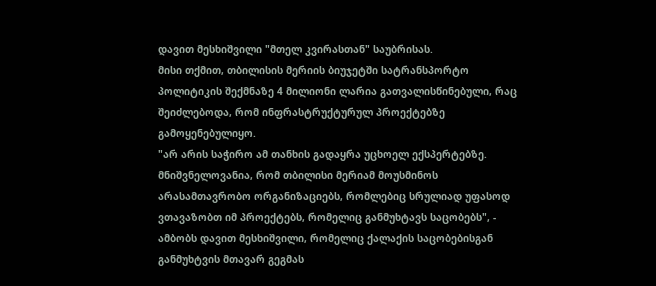დავით მესხიშვილი "მთელ კვირასთან" საუბრისას.
მისი თქმით, თბილისის მერიის ბიუჯეტში სატრანსპორტო პოლიტიკის შექმნაზე 4 მილიონი ლარია გათვალისწინებული, რაც შეიძლებოდა, რომ ინფრასტრუქტურულ პროექტებზე გამოყენებულიყო.
"არ არის საჭირო ამ თანხის გადაყრა უცხოელ ექსპერტებზე. მნიშვნელოვანია, რომ თბილისი მერიამ მოუსმინოს არასამთავრობო ორგანიზაციებს, რომლებიც სრულიად უფასოდ ვთავაზობთ იმ პროექტებს, რომელიც განმუხტავს საცობებს", - ამბობს დავით მესხიშვილი, რომელიც ქალაქის საცობებისგან განმუხტვის მთავარ გეგმას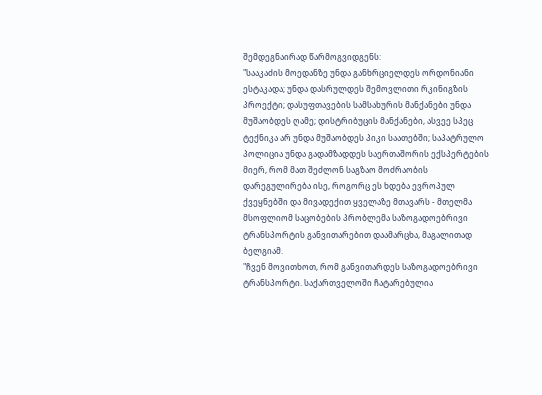შემდეგნაირად წარმოგვიდგენს:
"სააკაძის მოედანზე უნდა განხრციელდეს ორდონიანი ესტაკადა; უნდა დასრულდეს შემოვლითი რკინიგზის პროექტი; დასუფთავების სამსახურის მანქანები უნდა მუშაობდეს ღამე; დისტრიბუცის მანქანები, ასვეე სპეც ტექნიკა არ უნდა მუშაობდეს პიკი საათებში; საპატრულო პოლიცია უნდა გადამზადდეს საერთაშორის ექსპერტების მიერ, რომ მათ შეძლონ საგზაო მოძრაობის დარეგულირება ისე, როგორც ეს ხდება ევროპულ ქვეყნებში და მივადექით ყველაზე მთავარს - მთელმა მსოფლიომ საცობების პრობლემა საზოგადოებრივი ტრანსპორტის განვითარებით დაამარცხა, მაგალითად ბელგიამ.
"ჩვენ მოვითხოთ, რომ განვითარდეს საზოგადოებრივი ტრანსპორტი. საქართველოში ჩატარებულია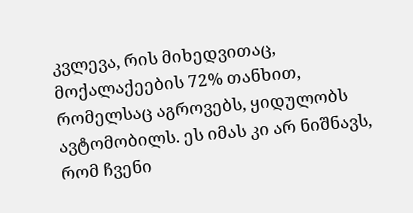კვლევა, რის მიხედვითაც, მოქალაქეების 72% თანხით, რომელსაც აგროვებს, ყიდულობს ავტომობილს. ეს იმას კი არ ნიშნავს, რომ ჩვენი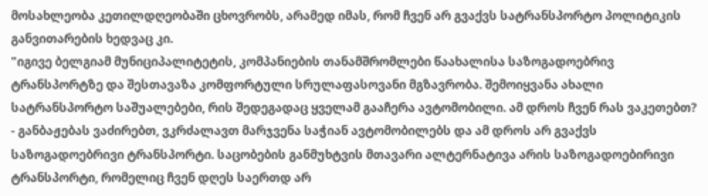მოსახლეობა კეთილდღეობაში ცხოვრობს, არამედ იმას, რომ ჩვენ არ გვაქვს სატრანსპორტო პოლიტიკის განვითარების ხედვაც კი.
"იგივე ბელგიამ მუნიციპალიტეტის, კომპანიების თანამშრომლები წაახალისა საზოგადოებრივ ტრანსპორტზე და შესთავაზა კომფორტული სრულაფასოვანი მგზავრობა. შემოიყვანა ახალი სატრანსპორტო საშუალებები, რის შედეგადაც ყველამ გააჩერა ავტომობილი. ამ დროს ჩვენ რას ვაკეთებთ? - განბაჟებას ვაძირებთ, ვკრძალავთ მარჯვენა საჭიან ავტომობილებს და ამ დროს არ გვაქვს საზოგადოებრივი ტრანსპორტი. საცობების განმუხტვის მთავარი ალტერნატივა არის საზოგადოებირივი ტრანსპორტი, რომელიც ჩვენ დღეს საერთდ არ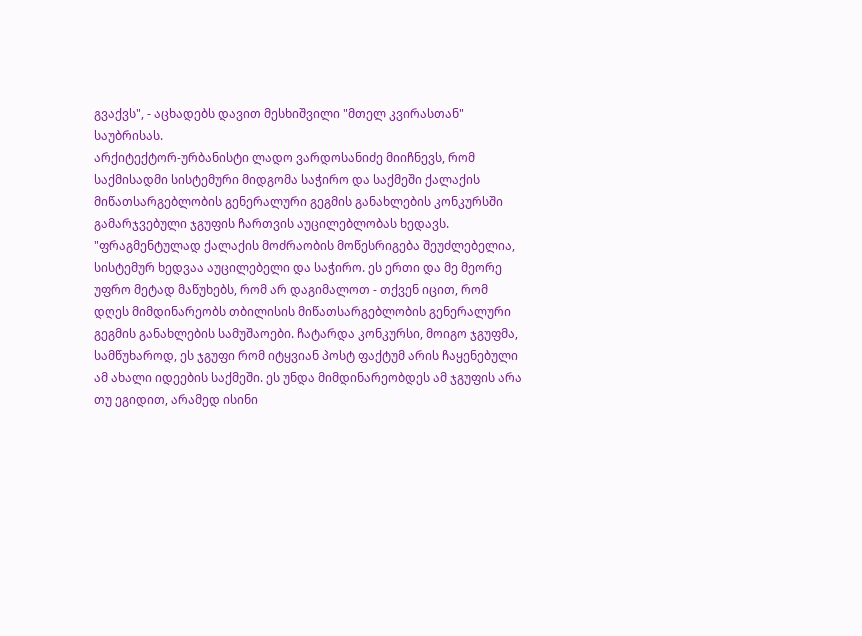გვაქვს", - აცხადებს დავით მესხიშვილი "მთელ კვირასთან" საუბრისას.
არქიტექტორ-ურბანისტი ლადო ვარდოსანიძე მიიჩნევს, რომ საქმისადმი სისტემური მიდგომა საჭირო და საქმეში ქალაქის მიწათსარგებლობის გენერალური გეგმის განახლების კონკურსში გამარჯვებული ჯგუფის ჩართვის აუცილებლობას ხედავს.
"ფრაგმენტულად ქალაქის მოძრაობის მოწესრიგება შეუძლებელია, სისტემურ ხედვაა აუცილებელი და საჭირო. ეს ერთი და მე მეორე უფრო მეტად მაწუხებს, რომ არ დაგიმალოთ - თქვენ იცით, რომ დღეს მიმდინარეობს თბილისის მიწათსარგებლობის გენერალური გეგმის განახლების სამუშაოები. ჩატარდა კონკურსი, მოიგო ჯგუფმა, სამწუხაროდ, ეს ჯგუფი რომ იტყვიან პოსტ ფაქტუმ არის ჩაყენებული ამ ახალი იდეების საქმეში. ეს უნდა მიმდინარეობდეს ამ ჯგუფის არა თუ ეგიდით, არამედ ისინი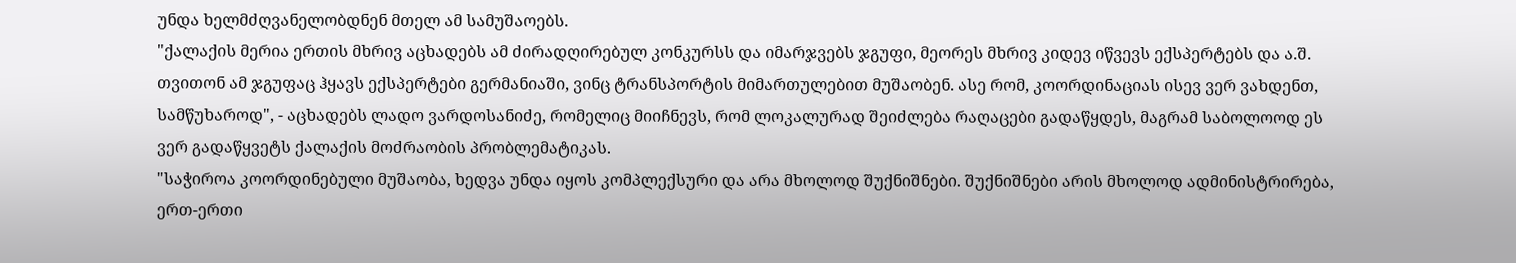უნდა ხელმძღვანელობდნენ მთელ ამ სამუშაოებს.
"ქალაქის მერია ერთის მხრივ აცხადებს ამ ძირადღირებულ კონკურსს და იმარჯვებს ჯგუფი, მეორეს მხრივ კიდევ იწვევს ექსპერტებს და ა.შ. თვითონ ამ ჯგუფაც ჰყავს ექსპერტები გერმანიაში, ვინც ტრანსპორტის მიმართულებით მუშაობენ. ასე რომ, კოორდინაციას ისევ ვერ ვახდენთ, სამწუხაროდ", - აცხადებს ლადო ვარდოსანიძე, რომელიც მიიჩნევს, რომ ლოკალურად შეიძლება რაღაცები გადაწყდეს, მაგრამ საბოლოოდ ეს ვერ გადაწყვეტს ქალაქის მოძრაობის პრობლემატიკას.
"საჭიროა კოორდინებული მუშაობა, ხედვა უნდა იყოს კომპლექსური და არა მხოლოდ შუქნიშნები. შუქნიშნები არის მხოლოდ ადმინისტრირება, ერთ-ერთი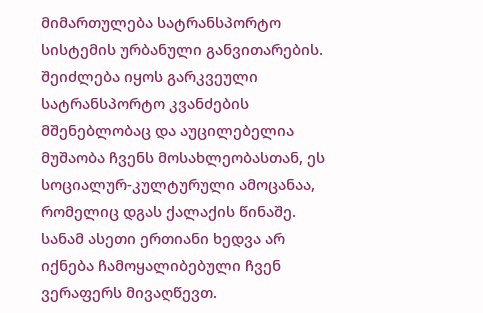მიმართულება სატრანსპორტო სისტემის ურბანული განვითარების. შეიძლება იყოს გარკვეული სატრანსპორტო კვანძების მშენებლობაც და აუცილებელია მუშაობა ჩვენს მოსახლეობასთან, ეს სოციალურ-კულტურული ამოცანაა, რომელიც დგას ქალაქის წინაშე. სანამ ასეთი ერთიანი ხედვა არ იქნება ჩამოყალიბებული ჩვენ ვერაფერს მივაღწევთ.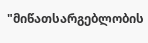"მიწათსარგებლობის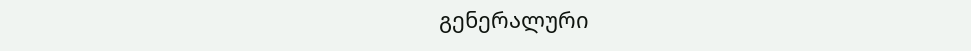გენერალური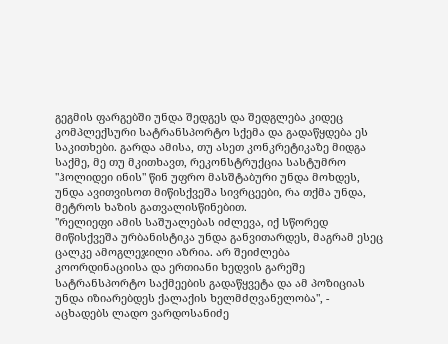გეგმის ფარგებში უნდა შედგეს და შედგლება კიდეც კომპლექსური სატრანსპორტო სქემა და გადაწყდება ეს საკითხები. გარდა ამისა, თუ ასეთ კონკრეტიკაზე მიდგა საქმე, მე თუ მკითხავთ, რეკონსტრუქცია სასტუმრო "ჰოლიდეი ინის" წინ უფრო მასშტაბური უნდა მოხდეს, უნდა ავითვისოთ მიწისქვეშა სივრცეები, რა თქმა უნდა, მეტროს ხაზის გათვალისწინებით.
"რელიეფი ამის საშუალებას იძლევა, იქ სწორედ მიწისქვეშა ურბანისტიკა უნდა განვითარდეს, მაგრამ ესეც ცალკე ამოგლეჯილი აზრია. არ შეიძლება კოორდინაციისა და ერთიანი ხედვის გარეშე სატრანსპორტო საქმეების გადაწყვეტა და ამ პოზიციას უნდა იზიარებდეს ქალაქის ხელმძღვანელობა", - აცხადებს ლადო ვარდოსანიძე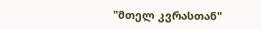"მთელ კვრასთან"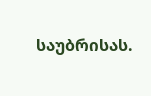საუბრისას.